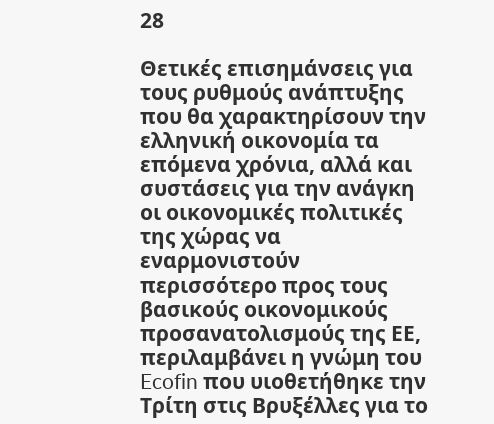28

Θετικές επισημάνσεις για τους ρυθμούς ανάπτυξης που θα χαρακτηρίσουν την ελληνική οικονομία τα επόμενα χρόνια, αλλά και συστάσεις για την ανάγκη οι οικονομικές πολιτικές της χώρας να εναρμονιστούν περισσότερο προς τους βασικούς οικονομικούς προσανατολισμούς της ΕΕ, περιλαμβάνει η γνώμη του Ecofin που υιοθετήθηκε την Τρίτη στις Βρυξέλλες για το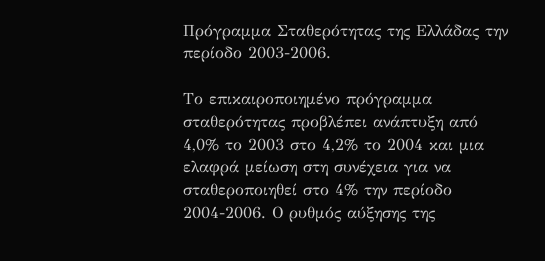Πρόγραμμα Σταθερότητας της Ελλάδας την περίοδο 2003-2006.

Το επικαιροποιημένο πρόγραμμα σταθερότητας προβλέπει ανάπτυξη από 4,0% το 2003 στο 4,2% το 2004 και μια ελαφρά μείωση στη συνέχεια για να σταθεροποιηθεί στο 4% την περίοδο 2004-2006. Ο ρυθμός αύξησης της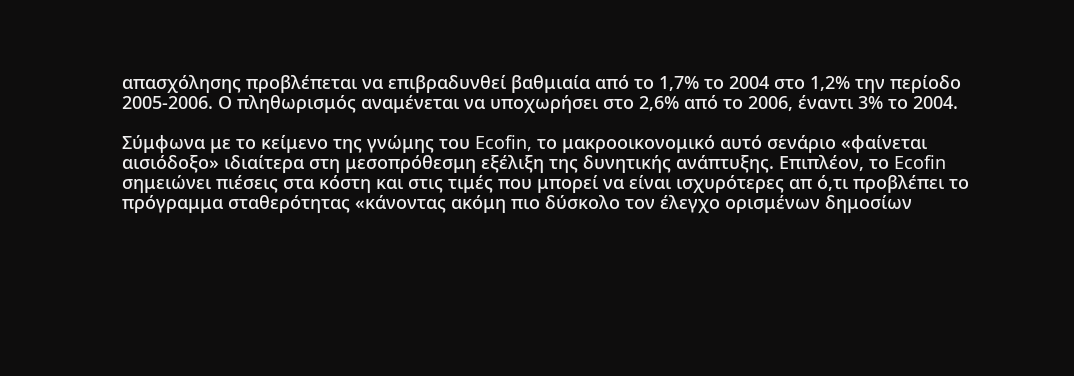απασχόλησης προβλέπεται να επιβραδυνθεί βαθμιαία από το 1,7% το 2004 στο 1,2% την περίοδο 2005-2006. Ο πληθωρισμός αναμένεται να υποχωρήσει στο 2,6% από το 2006, έναντι 3% το 2004.

Σύμφωνα με το κείμενο της γνώμης του Ecofin, το μακροοικονομικό αυτό σενάριο «φαίνεται αισιόδοξο» ιδιαίτερα στη μεσοπρόθεσμη εξέλιξη της δυνητικής ανάπτυξης. Επιπλέον, το Ecofin σημειώνει πιέσεις στα κόστη και στις τιμές που μπορεί να είναι ισχυρότερες απ ό,τι προβλέπει το πρόγραμμα σταθερότητας «κάνοντας ακόμη πιο δύσκολο τον έλεγχο ορισμένων δημοσίων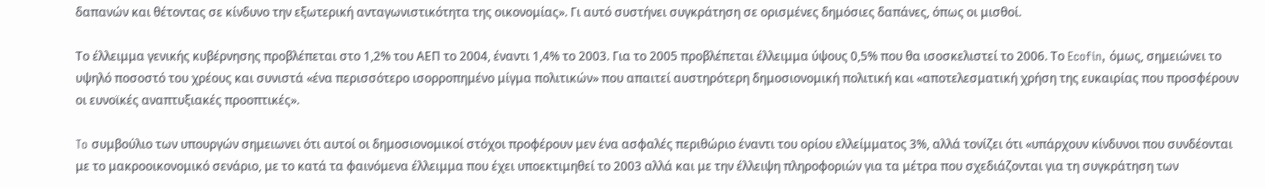δαπανών και θέτοντας σε κίνδυνο την εξωτερική ανταγωνιστικότητα της οικονομίας». Γι αυτό συστήνει συγκράτηση σε ορισμένες δημόσιες δαπάνες, όπως οι μισθοί.

Το έλλειμμα γενικής κυβέρνησης προβλέπεται στο 1,2% του ΑΕΠ το 2004, έναντι 1,4% το 2003. Για το 2005 προβλέπεται έλλειμμα ύψους 0,5% που θα ισοσκελιστεί το 2006. Το Ecofin, όμως, σημειώνει το υψηλό ποσοστό του χρέους και συνιστά «ένα περισσότερο ισορροπημένο μίγμα πολιτικών» που απαιτεί αυστηρότερη δημοσιονομική πολιτική και «αποτελεσματική χρήση της ευκαιρίας που προσφέρουν οι ευνοϊκές αναπτυξιακές προοπτικές».

To συμβούλιο των υπουργών σημειωνει ότι αυτοί οι δημοσιονομικοί στόχοι προφέρουν μεν ένα ασφαλές περιθώριο έναντι του ορίου ελλείμματος 3%, αλλά τονίζει ότι «υπάρχουν κίνδυνοι που συνδέονται με το μακροοικονομικό σενάριο, με το κατά τα φαινόμενα έλλειμμα που έχει υποεκτιμηθεί το 2003 αλλά και με την έλλειψη πληροφοριών για τα μέτρα που σχεδιάζονται για τη συγκράτηση των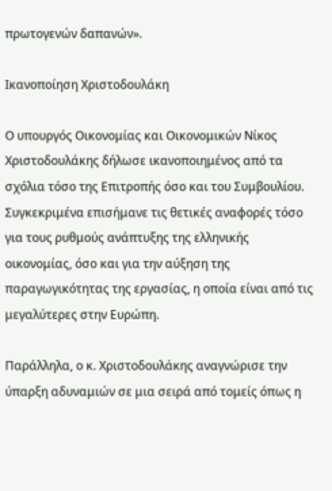πρωτογενών δαπανών».

Ικανοποίηση Χριστοδουλάκη

Ο υπουργός Οικονομίας και Οικονομικών Νίκος Χριστοδουλάκης δήλωσε ικανοποιημένος από τα σχόλια τόσο της Επιτροπής όσο και του Συμβουλίου. Συγκεκριμένα επισήμανε τις θετικές αναφορές τόσο για τους ρυθμούς ανάπτυξης της ελληνικής οικονομίας, όσο και για την αύξηση της παραγωγικότητας της εργασίας, η οποία είναι από τις μεγαλύτερες στην Ευρώπη.

Παράλληλα, ο κ. Χριστοδουλάκης αναγνώρισε την ύπαρξη αδυναμιών σε μια σειρά από τομείς όπως η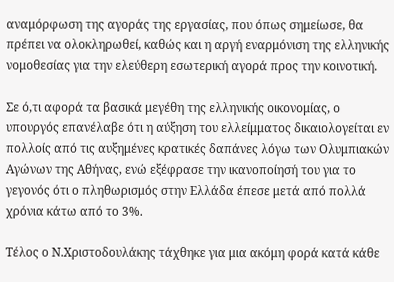αναμόρφωση της αγοράς της εργασίας, που όπως σημείωσε, θα πρέπει να ολοκληρωθεί, καθώς και η αργή εναρμόνιση της ελληνικής νομοθεσίας για την ελεύθερη εσωτερική αγορά προς την κοινοτική.

Σε ό,τι αφορά τα βασικά μεγέθη της ελληνικής οικονομίας, ο υπουργός επανέλαβε ότι η αύξηση του ελλείμματος δικαιολογείται εν πολλοίς από τις αυξημένες κρατικές δαπάνες λόγω των Ολυμπιακών Αγώνων της Αθήνας, ενώ εξέφρασε την ικανοποίησή του για το γεγονός ότι ο πληθωρισμός στην Ελλάδα έπεσε μετά από πολλά χρόνια κάτω από το 3%.

Τέλος ο Ν.Χριστοδουλάκης τάχθηκε για μια ακόμη φορά κατά κάθε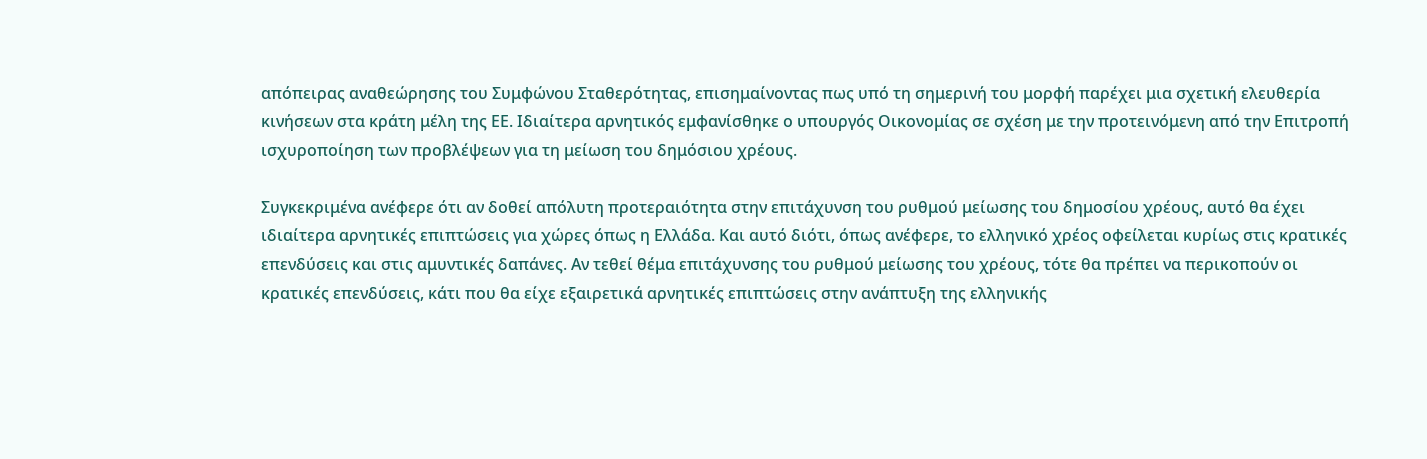απόπειρας αναθεώρησης του Συμφώνου Σταθερότητας, επισημαίνοντας πως υπό τη σημερινή του μορφή παρέχει μια σχετική ελευθερία κινήσεων στα κράτη μέλη της ΕΕ. Ιδιαίτερα αρνητικός εμφανίσθηκε ο υπουργός Οικονομίας σε σχέση με την προτεινόμενη από την Επιτροπή ισχυροποίηση των προβλέψεων για τη μείωση του δημόσιου χρέους.

Συγκεκριμένα ανέφερε ότι αν δοθεί απόλυτη προτεραιότητα στην επιτάχυνση του ρυθμού μείωσης του δημοσίου χρέους, αυτό θα έχει ιδιαίτερα αρνητικές επιπτώσεις για χώρες όπως η Ελλάδα. Και αυτό διότι, όπως ανέφερε, το ελληνικό χρέος οφείλεται κυρίως στις κρατικές επενδύσεις και στις αμυντικές δαπάνες. Αν τεθεί θέμα επιτάχυνσης του ρυθμού μείωσης του χρέους, τότε θα πρέπει να περικοπούν οι κρατικές επενδύσεις, κάτι που θα είχε εξαιρετικά αρνητικές επιπτώσεις στην ανάπτυξη της ελληνικής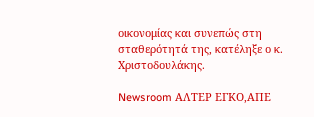οικονομίας και συνεπώς στη σταθερότητά της, κατέληξε ο κ. Χριστοδουλάκης.

Newsroom ΑΛΤΕΡ ΕΓΚΟ,ΑΠΕ